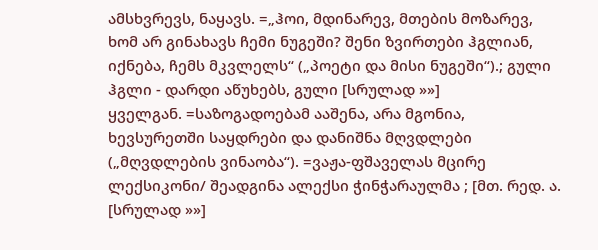ამსხვრევს, ნაყავს. =„ჰოი, მდინარევ, მთების მოზარევ, ხომ არ გინახავს ჩემი ნუგეში? შენი ზვირთები ჰგლიან, იქნება, ჩემს მკვლელს“ („პოეტი და მისი ნუგეში“).; გული ჰგლი - დარდი აწუხებს, გული [სრულად »»]
ყველგან. =საზოგადოებამ ააშენა, არა მგონია, ხევსურეთში საყდრები და დანიშნა მღვდლები („მღვდლების ვინაობა“). =ვაჟა-ფშაველას მცირე ლექსიკონი/ შეადგინა ალექსი ჭინჭარაულმა ; [მთ. რედ. ა. [სრულად »»]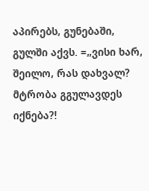აპირებს, გუნებაში, გულში აქვს. =„ვისი ხარ, შეილო, რას დახვალ? მტრობა გგულავდეს იქნება?!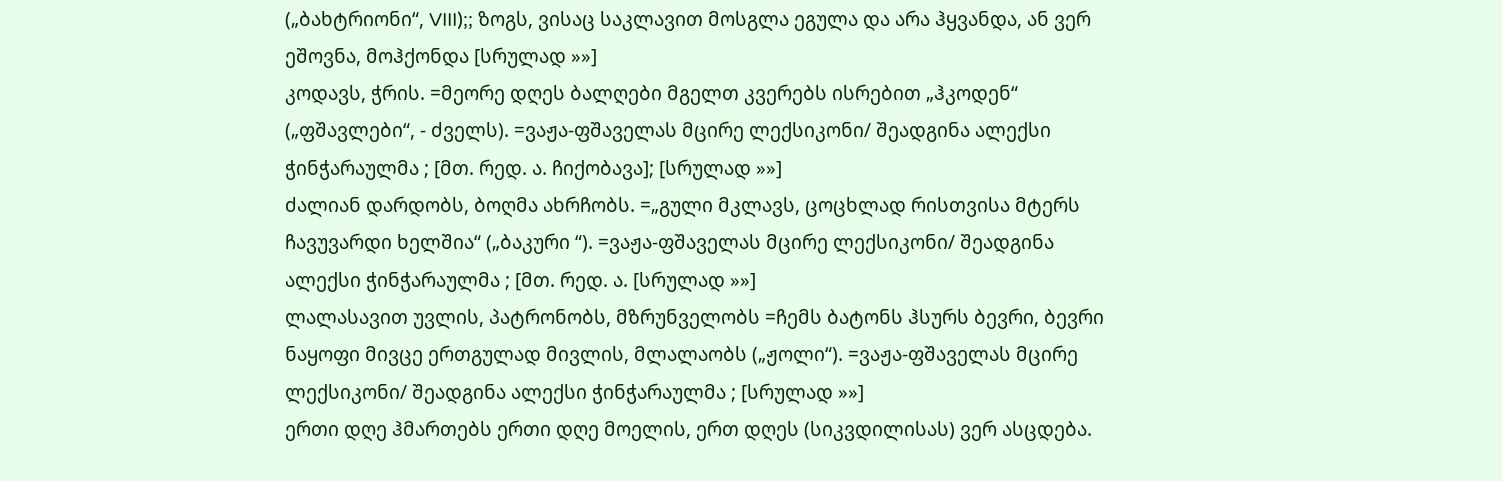(„ბახტრიონი“, VIII);; ზოგს, ვისაც საკლავით მოსგლა ეგულა და არა ჰყვანდა, ან ვერ ეშოვნა, მოჰქონდა [სრულად »»]
კოდავს, ჭრის. =მეორე დღეს ბალღები მგელთ კვერებს ისრებით „ჰკოდენ“ („ფშავლები“, - ძველს). =ვაჟა-ფშაველას მცირე ლექსიკონი/ შეადგინა ალექსი ჭინჭარაულმა ; [მთ. რედ. ა. ჩიქობავა]; [სრულად »»]
ძალიან დარდობს, ბოღმა ახრჩობს. =„გული მკლავს, ცოცხლად რისთვისა მტერს ჩავუვარდი ხელშია“ („ბაკური “). =ვაჟა-ფშაველას მცირე ლექსიკონი/ შეადგინა ალექსი ჭინჭარაულმა ; [მთ. რედ. ა. [სრულად »»]
ლალასავით უვლის, პატრონობს, მზრუნველობს =ჩემს ბატონს ჰსურს ბევრი, ბევრი ნაყოფი მივცე ერთგულად მივლის, მლალაობს („ჟოლი“). =ვაჟა-ფშაველას მცირე ლექსიკონი/ შეადგინა ალექსი ჭინჭარაულმა ; [სრულად »»]
ერთი დღე ჰმართებს ერთი დღე მოელის, ერთ დღეს (სიკვდილისას) ვერ ასცდება.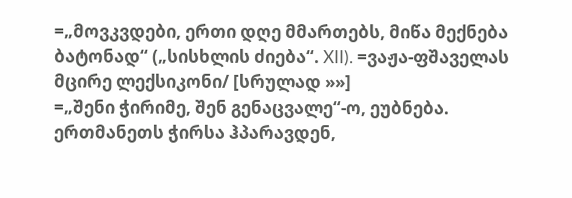=„მოვკვდები, ერთი დღე მმართებს, მიწა მექნება ბატონად“ („სისხლის ძიება“. XII). =ვაჟა-ფშაველას მცირე ლექსიკონი/ [სრულად »»]
=„შენი ჭირიმე, შენ გენაცვალე“-ო, ეუბნება. ერთმანეთს ჭირსა ჰპარავდენ,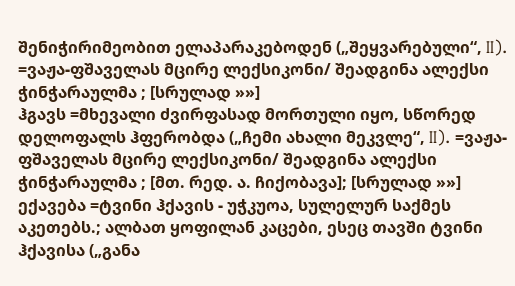შენიჭირიმეობით ელაპარაკებოდენ („შეყვარებული“, II). =ვაჟა-ფშაველას მცირე ლექსიკონი/ შეადგინა ალექსი ჭინჭარაულმა ; [სრულად »»]
ჰგავს =მხევალი ძვირფასად მორთული იყო, სწორედ დელოფალს ჰფერობდა („ჩემი ახალი მეკვლე“, II). =ვაჟა-ფშაველას მცირე ლექსიკონი/ შეადგინა ალექსი ჭინჭარაულმა ; [მთ. რედ. ა. ჩიქობავა]; [სრულად »»]
ექავება =ტვინი ჰქავის - უჭკუოა, სულელურ საქმეს აკეთებს.; ალბათ ყოფილან კაცები, ესეც თავში ტვინი ჰქავისა („განა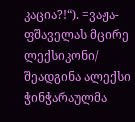კაცია?!“). =ვაჟა-ფშაველას მცირე ლექსიკონი/ შეადგინა ალექსი ჭინჭარაულმა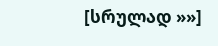[სრულად »»]